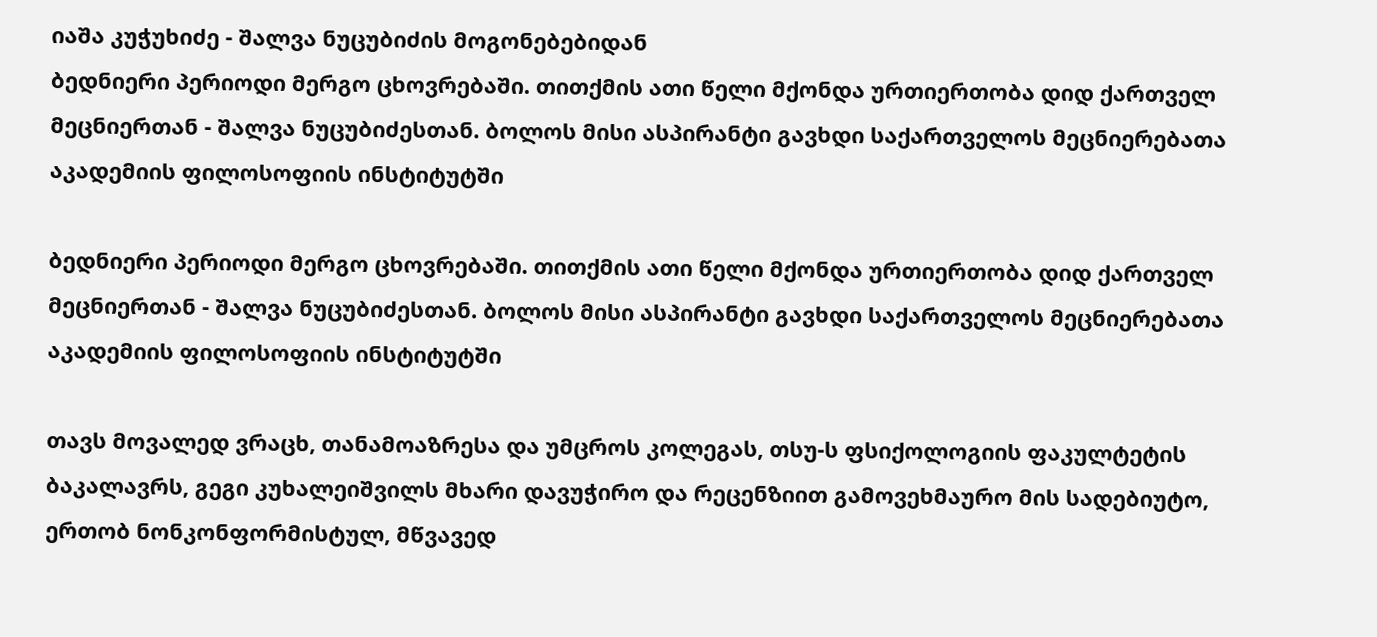იაშა კუჭუხიძე - შალვა ნუცუბიძის მოგონებებიდან
ბედნიერი პერიოდი მერგო ცხოვრებაში. თითქმის ათი წელი მქონდა ურთიერთობა დიდ ქართველ მეცნიერთან - შალვა ნუცუბიძესთან. ბოლოს მისი ასპირანტი გავხდი საქართველოს მეცნიერებათა აკადემიის ფილოსოფიის ინსტიტუტში

ბედნიერი პერიოდი მერგო ცხოვრებაში. თითქმის ათი წელი მქონდა ურთიერთობა დიდ ქართველ მეცნიერთან - შალვა ნუცუბიძესთან. ბოლოს მისი ასპირანტი გავხდი საქართველოს მეცნიერებათა აკადემიის ფილოსოფიის ინსტიტუტში

თავს მოვალედ ვრაცხ, თანამოაზრესა და უმცროს კოლეგას, თსუ-ს ფსიქოლოგიის ფაკულტეტის ბაკალავრს, გეგი კუხალეიშვილს მხარი დავუჭირო და რეცენზიით გამოვეხმაურო მის სადებიუტო, ერთობ ნონკონფორმისტულ, მწვავედ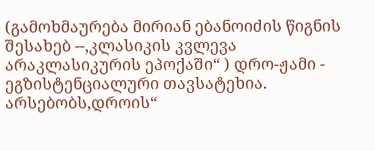(გამოხმაურება მირიან ებანოიძის წიგნის შესახებ --,კლასიკის კვლევა არაკლასიკურის ეპოქაში“ ) დრო-ჟამი - ეგზისტენციალური თავსატეხია. არსებობს,დროის“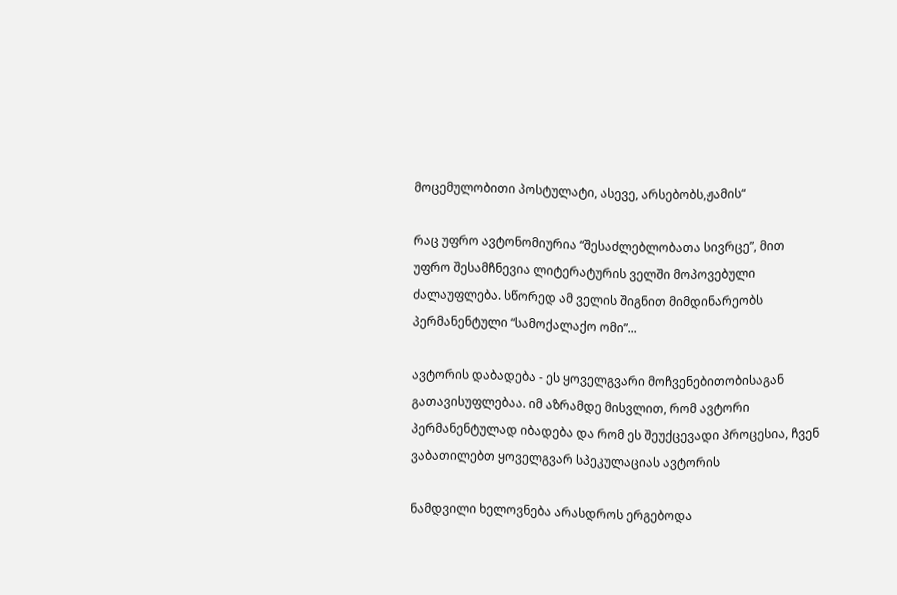მოცემულობითი პოსტულატი, ასევე, არსებობს,ჟამის“

რაც უფრო ავტონომიურია “შესაძლებლობათა სივრცე”, მით უფრო შესამჩნევია ლიტერატურის ველში მოპოვებული ძალაუფლება. სწორედ ამ ველის შიგნით მიმდინარეობს პერმანენტული “სამოქალაქო ომი”...

ავტორის დაბადება - ეს ყოველგვარი მოჩვენებითობისაგან გათავისუფლებაა. იმ აზრამდე მისვლით, რომ ავტორი პერმანენტულად იბადება და რომ ეს შეუქცევადი პროცესია, ჩვენ ვაბათილებთ ყოველგვარ სპეკულაციას ავტორის

ნამდვილი ხელოვნება არასდროს ერგებოდა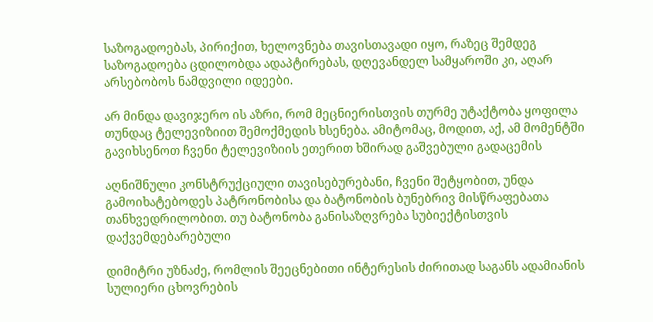საზოგადოებას, პირიქით, ხელოვნება თავისთავადი იყო, რაზეც შემდეგ საზოგადოება ცდილობდა ადაპტირებას, დღევანდელ სამყაროში კი, აღარ არსებობოს ნამდვილი იდეები.

არ მინდა დავიჯერო ის აზრი, რომ მეცნიერისთვის თურმე უტაქტობა ყოფილა თუნდაც ტელევიზიით შემოქმედის ხსენება. ამიტომაც, მოდით, აქ, ამ მომენტში გავიხსენოთ ჩვენი ტელევიზიის ეთერით ხშირად გაშვებული გადაცემის

აღნიშნული კონსტრუქციული თავისებურებანი, ჩვენი შეტყობით, უნდა გამოიხატებოდეს პატრონობისა და ბატონობის ბუნებრივ მისწრაფებათა თანხვედრილობით. თუ ბატონობა განისაზღვრება სუბიექტისთვის დაქვემდებარებული

დიმიტრი უზნაძე, რომლის შეეცნებითი ინტერესის ძირითად საგანს ადამიანის სულიერი ცხოვრების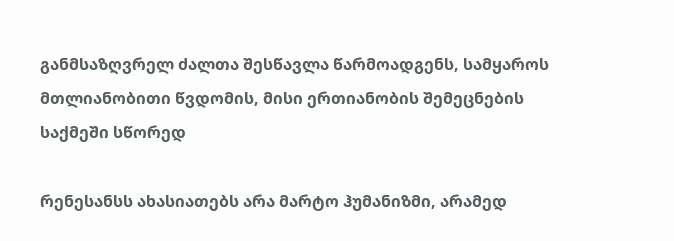განმსაზღვრელ ძალთა შესწავლა წარმოადგენს, სამყაროს მთლიანობითი წვდომის, მისი ერთიანობის შემეცნების საქმეში სწორედ

რენესანსს ახასიათებს არა მარტო ჰუმანიზმი, არამედ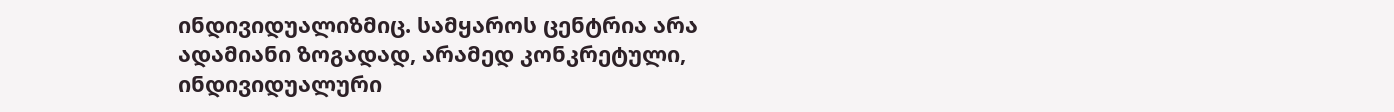ინდივიდუალიზმიც. სამყაროს ცენტრია არა ადამიანი ზოგადად, არამედ კონკრეტული, ინდივიდუალური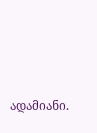ადამიანი.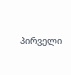პირველი